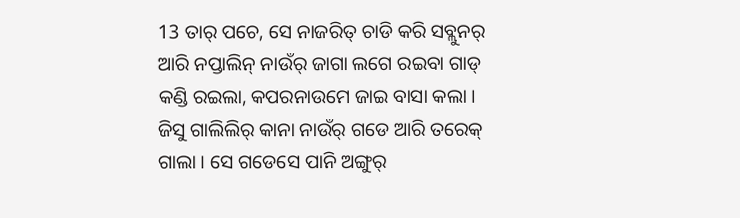13 ତାର୍ ପଚେ, ସେ ନାଜରିତ୍ ଚାଡି କରି ସବ୍ଲୁନର୍ ଆରି ନପ୍ତାଲିନ୍ ନାଉଁର୍ ଜାଗା ଲଗେ ରଇବା ଗାଡ୍ କଣ୍ଡି ରଇଲା, କପରନାଉମେ ଜାଇ ବାସା କଲା ।
ଜିସୁ ଗାଲିଲିର୍ କାନା ନାଉଁର୍ ଗଡେ ଆରି ତରେକ୍ ଗାଲା । ସେ ଗଡେସେ ପାନି ଅଙ୍ଗୁର୍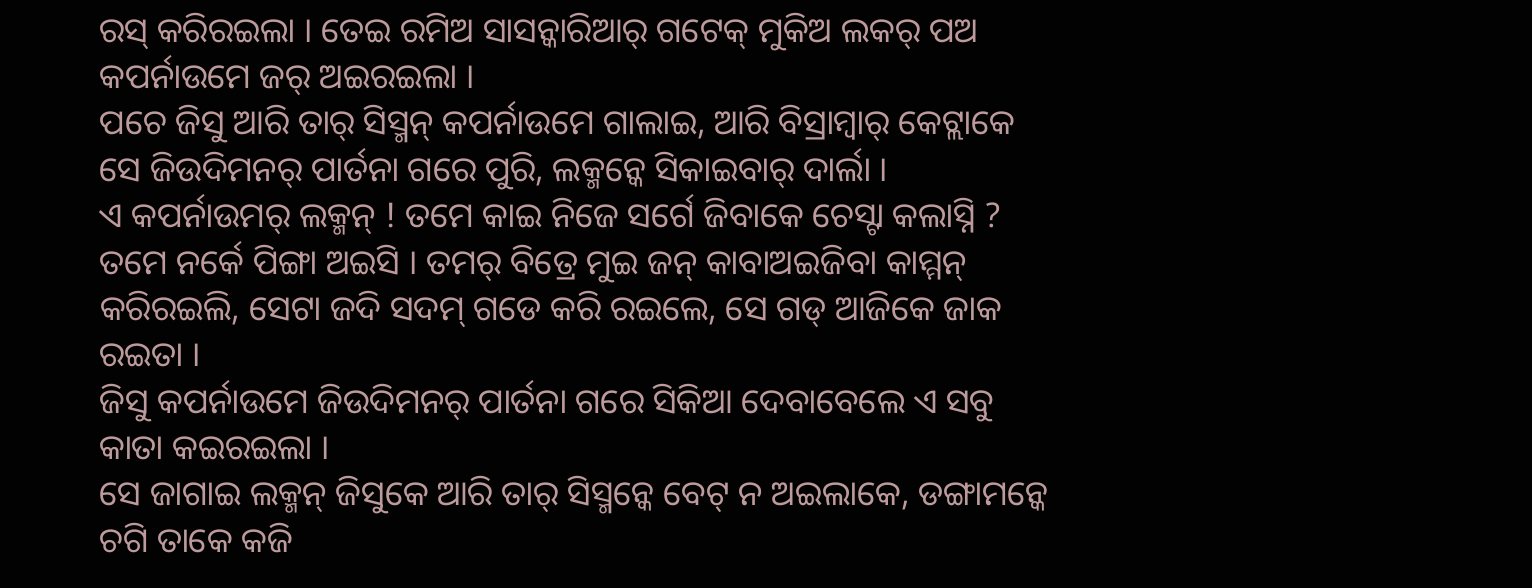ରସ୍ କରିରଇଲା । ତେଇ ରମିଅ ସାସନ୍କାରିଆର୍ ଗଟେକ୍ ମୁକିଅ ଲକର୍ ପଅ କପର୍ନାଉମେ ଜର୍ ଅଇରଇଲା ।
ପଚେ ଜିସୁ ଆରି ତାର୍ ସିସ୍ମନ୍ କପର୍ନାଉମେ ଗାଲାଇ, ଆରି ବିସ୍ରାମ୍ବାର୍ କେଟ୍ଲାକେ ସେ ଜିଉଦିମନର୍ ପାର୍ତନା ଗରେ ପୁରି, ଲକ୍ମନ୍କେ ସିକାଇବାର୍ ଦାର୍ଲା ।
ଏ କପର୍ନାଉମର୍ ଲକ୍ମନ୍ ! ତମେ କାଇ ନିଜେ ସର୍ଗେ ଜିବାକେ ଚେସ୍ଟା କଲାସ୍ନି ? ତମେ ନର୍କେ ପିଙ୍ଗା ଅଇସି । ତମର୍ ବିତ୍ରେ ମୁଇ ଜନ୍ କାବାଅଇଜିବା କାମ୍ମନ୍ କରିରଇଲି, ସେଟା ଜଦି ସଦମ୍ ଗଡେ କରି ରଇଲେ, ସେ ଗଡ୍ ଆଜିକେ ଜାକ ରଇତା ।
ଜିସୁ କପର୍ନାଉମେ ଜିଉଦିମନର୍ ପାର୍ତନା ଗରେ ସିକିଆ ଦେବାବେଲେ ଏ ସବୁ କାତା କଇରଇଲା ।
ସେ ଜାଗାଇ ଲକ୍ମନ୍ ଜିସୁକେ ଆରି ତାର୍ ସିସ୍ମନ୍କେ ବେଟ୍ ନ ଅଇଲାକେ, ଡଙ୍ଗାମନ୍କେ ଚଗି ତାକେ କଜି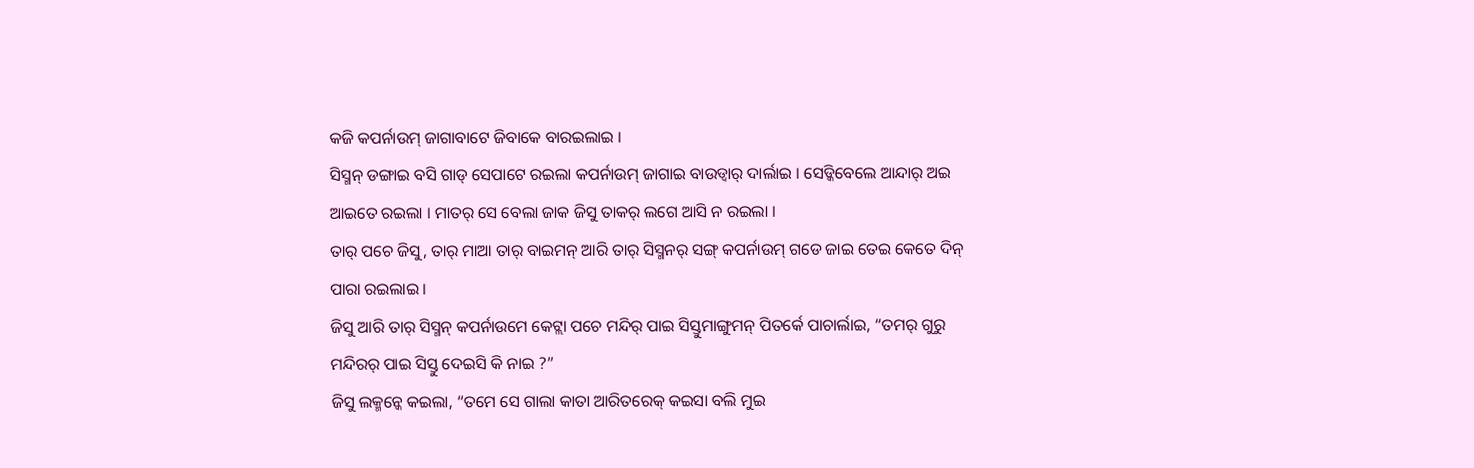କଜି କପର୍ନାଉମ୍ ଜାଗାବାଟେ ଜିବାକେ ବାରଇଲାଇ ।
ସିସ୍ମନ୍ ଡଙ୍ଗାଇ ବସି ଗାଡ୍ ସେପାଟେ ରଇଲା କପର୍ନାଉମ୍ ଜାଗାଇ ବାଉଡ୍ବାର୍ ଦାର୍ଲାଇ । ସେଡ୍କିବେଲେ ଆନ୍ଦାର୍ ଅଇ ଆଇତେ ରଇଲା । ମାତର୍ ସେ ବେଲା ଜାକ ଜିସୁ ତାକର୍ ଲଗେ ଆସି ନ ରଇଲା ।
ତାର୍ ପଚେ ଜିସୁ, ତାର୍ ମାଆ ତାର୍ ବାଇମନ୍ ଆରି ତାର୍ ସିସ୍ମନର୍ ସଙ୍ଗ୍ କପର୍ନାଉମ୍ ଗଡେ ଜାଇ ତେଇ କେତେ ଦିନ୍ ପାରା ରଇଲାଇ ।
ଜିସୁ ଆରି ତାର୍ ସିସ୍ମନ୍ କପର୍ନାଉମେ କେଟ୍ଲା ପଚେ ମନ୍ଦିର୍ ପାଇ ସିସ୍ତୁମାଙ୍ଗୁମନ୍ ପିତର୍କେ ପାଚାର୍ଲାଇ, “ତମର୍ ଗୁରୁ ମନ୍ଦିରର୍ ପାଇ ସିସ୍ତୁ ଦେଇସି କି ନାଇ ?”
ଜିସୁ ଲକ୍ମନ୍କେ କଇଲା, “ତମେ ସେ ଗାଲା କାତା ଆରିତରେକ୍ କଇସା ବଲି ମୁଇ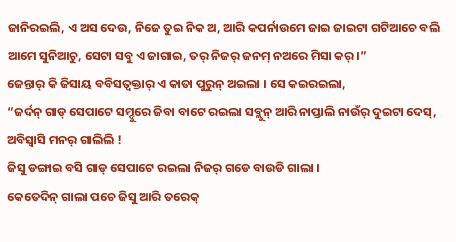ଜାନିରଇଲି, ଏ ଅସ ଦେଉ, ନିଜେ ତୁଇ ନିକ ଅ, ଆରି କପର୍ନାଉମେ ଜାଇ ଜାଇଟା ଗଟିଆଚେ ବଲି ଆମେ ସୁନିଆଚୁ, ସେଟା ସବୁ ଏ ଜାଗାଇ, ତର୍ ନିଜର୍ ଜନମ୍ ନଅରେ ମିସା କର୍ ।”
ଜେନ୍ତାର୍ କି ଜିସାୟ ବବିସତ୍ବକ୍ତାର୍ ଏ କାତା ପୁରୁନ୍ ଅଇଲା । ସେ କଇରଇଲା,
“ଜର୍ଦନ୍ ଗାଡ୍ ସେପାଟେ ସମ୍ଦୁରେ ଜିବା ବାଟେ ରଇଲା ସବ୍ଲୁନ୍ ଆରି ନାପ୍ତାଲି ନାଉଁର୍ ଦୁଇଟା ଦେସ୍, ଅବିସ୍ବାସି ମନର୍ ଗାଲିଲି !
ଜିସୁ ଡଙ୍ଗାଇ ବସି ଗାଡ୍ ସେପାଟେ ରଇଲା ନିଜର୍ ଗଡେ ବାଉଡି ଗାଲା ।
କେତେଦିନ୍ ଗାଲା ପଚେ ଜିସୁ ଆରି ତରେକ୍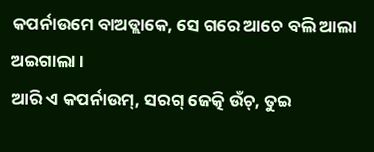କପର୍ନାଉମେ ବାଅଡ୍ଲାକେ, ସେ ଗରେ ଆଚେ ବଲି ଆଲା ଅଇଗାଲା ।
ଆରି ଏ କପର୍ନାଉମ୍, ସରଗ୍ ଜେତ୍କି ଉଁଚ୍, ତୁଇ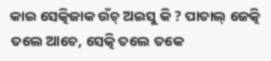କାଇ ସେତ୍କିଜାକ ଉଁଚ୍ ଅଇସୁ କି ? ପାତାଲ୍ ଜେତ୍କି ତଲେ ଆଚେ, ସେତ୍କି ତଲେ ତକେ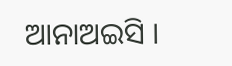ଆନାଅଇସି ।